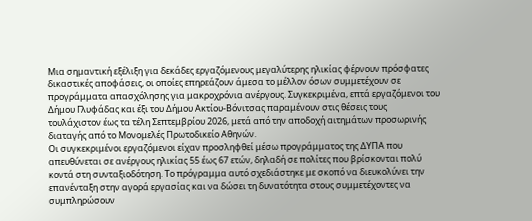Μια σημαντική εξέλιξη για δεκάδες εργαζόμενους μεγαλύτερης ηλικίας φέρνουν πρόσφατες δικαστικές αποφάσεις, οι οποίες επηρεάζουν άμεσα το μέλλον όσων συμμετέχουν σε προγράμματα απασχόλησης για μακροχρόνια ανέργους. Συγκεκριμένα, επτά εργαζόμενοι του Δήμου Γλυφάδας και έξι του Δήμου Ακτίου-Βόνιτσας παραμένουν στις θέσεις τους τουλάχιστον έως τα τέλη Σεπτεμβρίου 2026, μετά από την αποδοχή αιτημάτων προσωρινής διαταγής από το Μονομελές Πρωτοδικείο Αθηνών.
Οι συγκεκριμένοι εργαζόμενοι είχαν προσληφθεί μέσω προγράμματος της ΔΥΠΑ που απευθύνεται σε ανέργους ηλικίας 55 έως 67 ετών, δηλαδή σε πολίτες που βρίσκονται πολύ κοντά στη συνταξιοδότηση. Το πρόγραμμα αυτό σχεδιάστηκε με σκοπό να διευκολύνει την επανένταξη στην αγορά εργασίας και να δώσει τη δυνατότητα στους συμμετέχοντες να συμπληρώσουν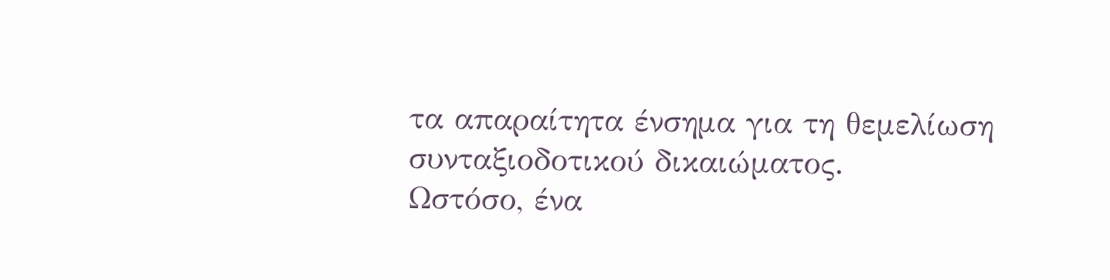τα απαραίτητα ένσημα για τη θεμελίωση συνταξιοδοτικού δικαιώματος.
Ωστόσο, ένα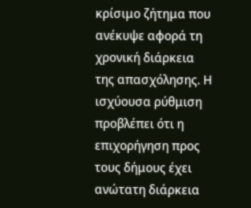κρίσιμο ζήτημα που ανέκυψε αφορά τη χρονική διάρκεια της απασχόλησης. Η ισχύουσα ρύθμιση προβλέπει ότι η επιχορήγηση προς τους δήμους έχει ανώτατη διάρκεια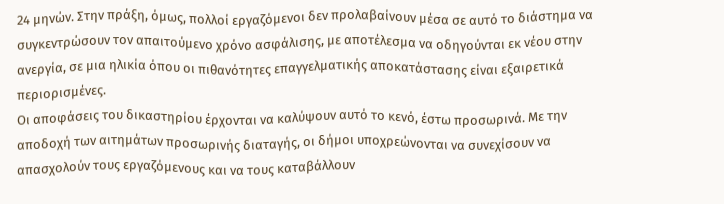24 μηνών. Στην πράξη, όμως, πολλοί εργαζόμενοι δεν προλαβαίνουν μέσα σε αυτό το διάστημα να συγκεντρώσουν τον απαιτούμενο χρόνο ασφάλισης, με αποτέλεσμα να οδηγούνται εκ νέου στην ανεργία, σε μια ηλικία όπου οι πιθανότητες επαγγελματικής αποκατάστασης είναι εξαιρετικά περιορισμένες.
Οι αποφάσεις του δικαστηρίου έρχονται να καλύψουν αυτό το κενό, έστω προσωρινά. Με την αποδοχή των αιτημάτων προσωρινής διαταγής, οι δήμοι υποχρεώνονται να συνεχίσουν να απασχολούν τους εργαζόμενους και να τους καταβάλλουν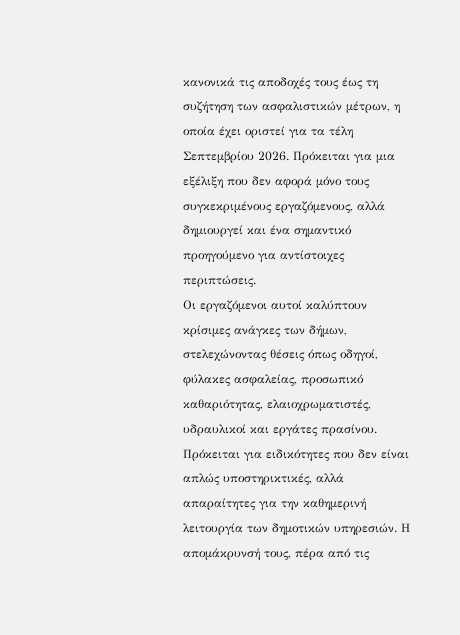κανονικά τις αποδοχές τους έως τη συζήτηση των ασφαλιστικών μέτρων, η οποία έχει οριστεί για τα τέλη Σεπτεμβρίου 2026. Πρόκειται για μια εξέλιξη που δεν αφορά μόνο τους συγκεκριμένους εργαζόμενους, αλλά δημιουργεί και ένα σημαντικό προηγούμενο για αντίστοιχες περιπτώσεις.
Οι εργαζόμενοι αυτοί καλύπτουν κρίσιμες ανάγκες των δήμων, στελεχώνοντας θέσεις όπως οδηγοί, φύλακες ασφαλείας, προσωπικό καθαριότητας, ελαιοχρωματιστές, υδραυλικοί και εργάτες πρασίνου. Πρόκειται για ειδικότητες που δεν είναι απλώς υποστηρικτικές, αλλά απαραίτητες για την καθημερινή λειτουργία των δημοτικών υπηρεσιών. Η απομάκρυνσή τους, πέρα από τις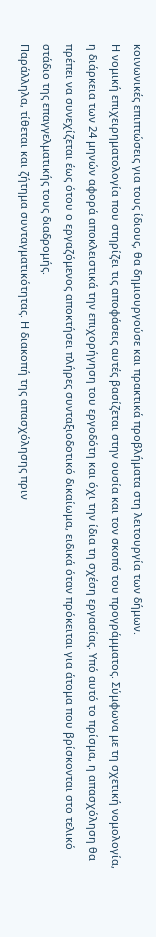κοινωνικές επιπτώσεις για τους ίδιους, θα δημιουργούσε και πρακτικά προβλήματα στη λειτουργία των δήμων.
Η νομική επιχειρηματολογία που στηρίζει τις αποφάσεις αυτές βασίζεται στην ουσία και τον σκοπό του προγράμματος. Σύμφωνα με τη σχετική νομολογία, η διάρκεια των 24 μηνών αφορά αποκλειστικά την επιχορήγηση του εργοδότη και όχι την ίδια τη σχέση εργασίας. Υπό αυτό το πρίσμα, η απασχόληση θα πρέπει να συνεχίζεται έως ότου ο εργαζόμενος αποκτήσει πλήρες συνταξιοδοτικό δικαίωμα, ειδικά όταν πρόκειται για άτομα που βρίσκονται στο τελικό στάδιο της επαγγελματικής τους διαδρομής.
Παράλληλα, τίθεται και ζήτημα συνταγματικότητας. Η διακοπή της απασχόλησης πριν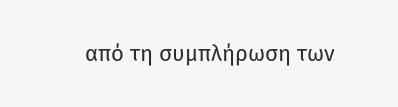από τη συμπλήρωση των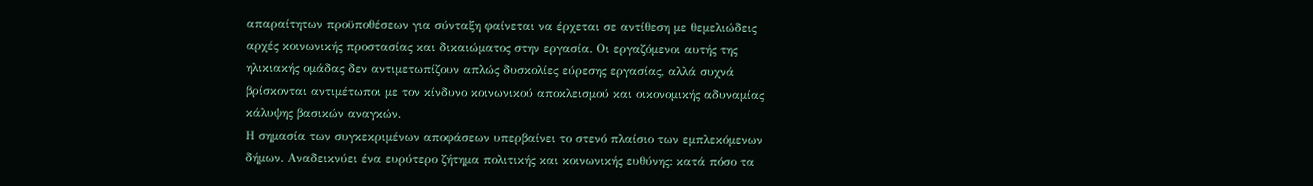απαραίτητων προϋποθέσεων για σύνταξη φαίνεται να έρχεται σε αντίθεση με θεμελιώδεις αρχές κοινωνικής προστασίας και δικαιώματος στην εργασία. Οι εργαζόμενοι αυτής της ηλικιακής ομάδας δεν αντιμετωπίζουν απλώς δυσκολίες εύρεσης εργασίας, αλλά συχνά βρίσκονται αντιμέτωποι με τον κίνδυνο κοινωνικού αποκλεισμού και οικονομικής αδυναμίας κάλυψης βασικών αναγκών.
Η σημασία των συγκεκριμένων αποφάσεων υπερβαίνει το στενό πλαίσιο των εμπλεκόμενων δήμων. Αναδεικνύει ένα ευρύτερο ζήτημα πολιτικής και κοινωνικής ευθύνης: κατά πόσο τα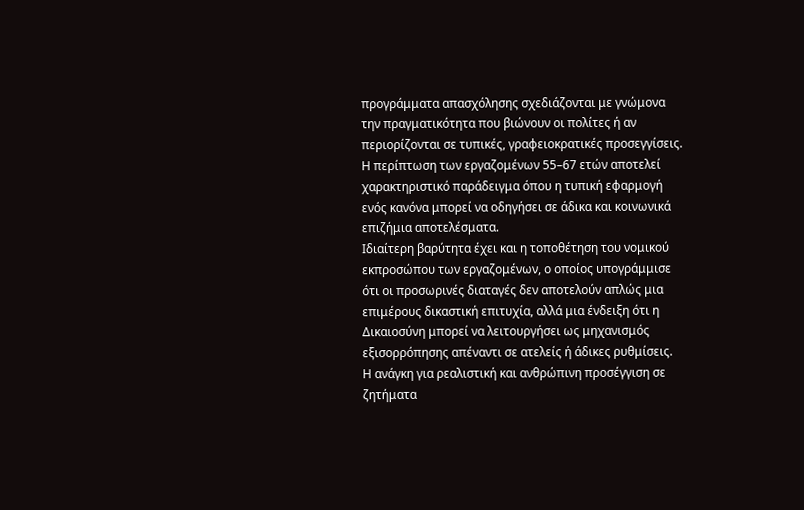προγράμματα απασχόλησης σχεδιάζονται με γνώμονα την πραγματικότητα που βιώνουν οι πολίτες ή αν περιορίζονται σε τυπικές, γραφειοκρατικές προσεγγίσεις. Η περίπτωση των εργαζομένων 55–67 ετών αποτελεί χαρακτηριστικό παράδειγμα όπου η τυπική εφαρμογή ενός κανόνα μπορεί να οδηγήσει σε άδικα και κοινωνικά επιζήμια αποτελέσματα.
Ιδιαίτερη βαρύτητα έχει και η τοποθέτηση του νομικού εκπροσώπου των εργαζομένων, ο οποίος υπογράμμισε ότι οι προσωρινές διαταγές δεν αποτελούν απλώς μια επιμέρους δικαστική επιτυχία, αλλά μια ένδειξη ότι η Δικαιοσύνη μπορεί να λειτουργήσει ως μηχανισμός εξισορρόπησης απέναντι σε ατελείς ή άδικες ρυθμίσεις. Η ανάγκη για ρεαλιστική και ανθρώπινη προσέγγιση σε ζητήματα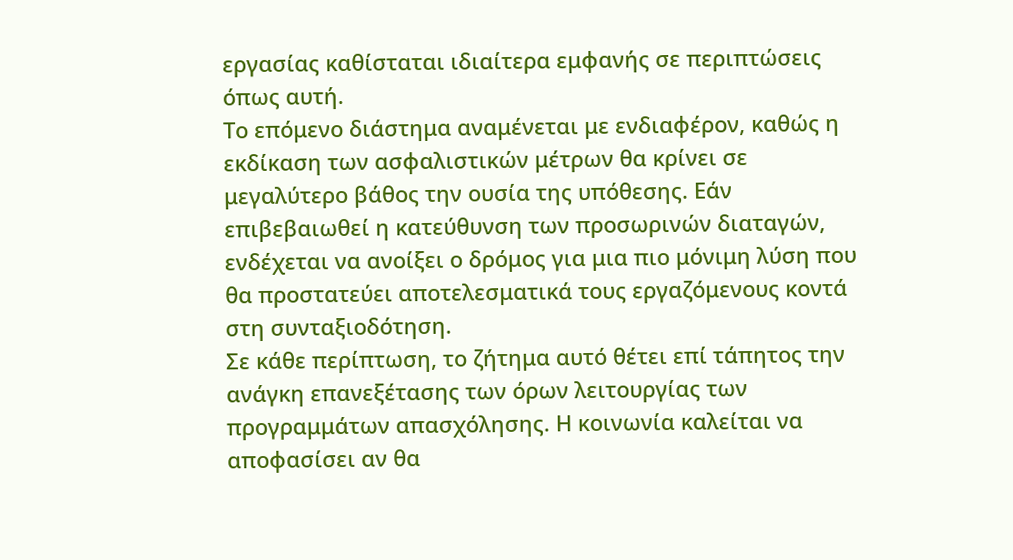εργασίας καθίσταται ιδιαίτερα εμφανής σε περιπτώσεις όπως αυτή.
Το επόμενο διάστημα αναμένεται με ενδιαφέρον, καθώς η εκδίκαση των ασφαλιστικών μέτρων θα κρίνει σε μεγαλύτερο βάθος την ουσία της υπόθεσης. Εάν επιβεβαιωθεί η κατεύθυνση των προσωρινών διαταγών, ενδέχεται να ανοίξει ο δρόμος για μια πιο μόνιμη λύση που θα προστατεύει αποτελεσματικά τους εργαζόμενους κοντά στη συνταξιοδότηση.
Σε κάθε περίπτωση, το ζήτημα αυτό θέτει επί τάπητος την ανάγκη επανεξέτασης των όρων λειτουργίας των προγραμμάτων απασχόλησης. Η κοινωνία καλείται να αποφασίσει αν θα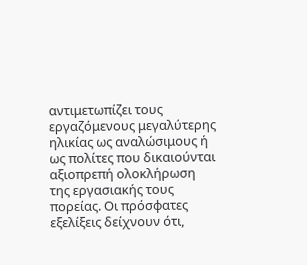αντιμετωπίζει τους εργαζόμενους μεγαλύτερης ηλικίας ως αναλώσιμους ή ως πολίτες που δικαιούνται αξιοπρεπή ολοκλήρωση της εργασιακής τους πορείας. Οι πρόσφατες εξελίξεις δείχνουν ότι,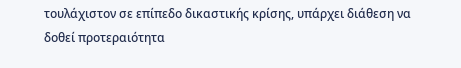τουλάχιστον σε επίπεδο δικαστικής κρίσης, υπάρχει διάθεση να δοθεί προτεραιότητα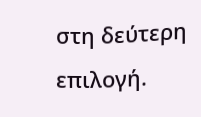στη δεύτερη επιλογή.